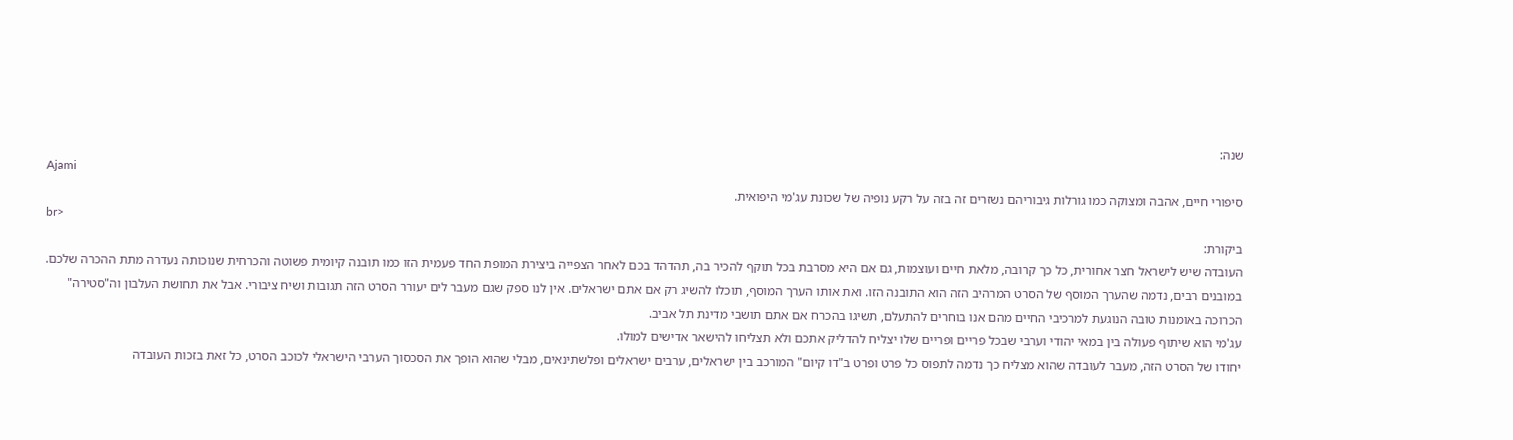שנה:
Ajami
סיפורי חיים, אהבה ומצוקה כמו גורלות גיבוריהם נשזרים זה בזה על רקע נופיה של שכונת עג'מי היפואית.
br>
ביקורת:
העובדה שיש לישראל חצר אחורית, כל כך קרובה, מלאת חיים ועוצמות, גם אם היא מסרבת בכל תוקף להכיר בה, תהדהד בכם לאחר הצפייה ביצירת המופת החד פעמית הזו כמו תובנה קיומית פשוטה והכרחית שנוכותה נעדרה מתת ההכרה שלכם.
במובנים רבים, נדמה שהערך המוסף של הסרט המרהיב הזה הוא התובנה הזו. ואת אותו הערך המוסף, תוכלו להשיג רק אם אתם ישראלים. אין לנו ספק שגם מעבר לים יעורר הסרט הזה תגובות ושיח ציבורי. אבל את תחושת העלבון וה"סטירה" הכרוכה באומנות טובה הנוגעת למרכיבי החיים מהם אנו בוחרים להתעלם, תשיגו בהכרח אם אתם תושבי מדינת תל אביב.
עג'מי הוא שיתוף פעולה בין במאי יהודי וערבי שבכל פריים ופריים שלו יצליח להדליק אתכם ולא תצליחו להישאר אדישים למולו.
יחודו של הסרט הזה, מעבר לעובדה שהוא מצליח כך נדמה לתפוס כל פרט ופרט ב"דו קיום" המורכב בין ישראלים, ערבים ישראלים ופלשתינאים, מבלי שהוא הופך את הסכסוך הערבי הישראלי לכוכב הסרט, כל זאת בזכות העובדה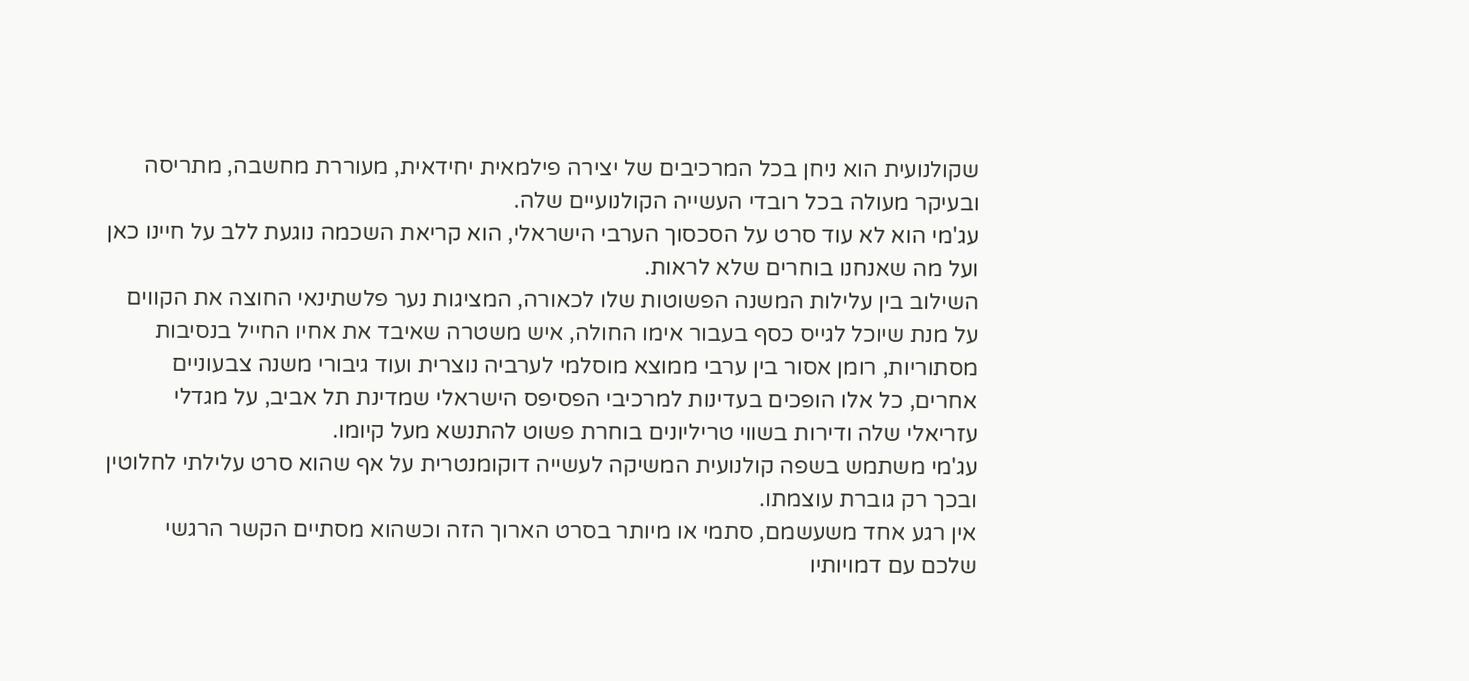שקולנועית הוא ניחן בכל המרכיבים של יצירה פילמאית יחידאית, מעוררת מחשבה, מתריסה ובעיקר מעולה בכל רובדי העשייה הקולנועיים שלה.
עג'מי הוא לא עוד סרט על הסכסוך הערבי הישראלי, הוא קריאת השכמה נוגעת ללב על חיינו כאן ועל מה שאנחנו בוחרים שלא לראות.
השילוב בין עלילות המשנה הפשוטות שלו לכאורה, המציגות נער פלשתינאי החוצה את הקווים על מנת שיוכל לגייס כסף בעבור אימו החולה, איש משטרה שאיבד את אחיו החייל בנסיבות מסתוריות, רומן אסור בין ערבי ממוצא מוסלמי לערביה נוצרית ועוד גיבורי משנה צבעוניים אחרים, כל אלו הופכים בעדינות למרכיבי הפסיפס הישראלי שמדינת תל אביב, על מגדלי עזריאלי שלה ודירות בשווי טריליונים בוחרת פשוט להתנשא מעל קיומו.
עג'מי משתמש בשפה קולנועית המשיקה לעשייה דוקומנטרית על אף שהוא סרט עלילתי לחלוטין ובכך רק גוברת עוצמתו.
אין רגע אחד משעשמם, סתמי או מיותר בסרט הארוך הזה וכשהוא מסתיים הקשר הרגשי שלכם עם דמויותיו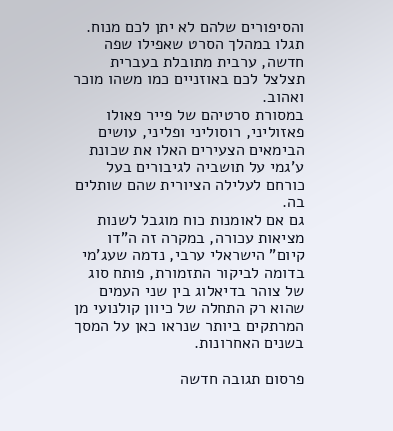והסיפורים שלהם לא יתן לכם מנוח. תגלו במהלך הסרט שאפילו שפה חדשה, ערבית מתובלת בעברית תצלצל לכם באוזניים כמו משהו מוכר ואהוב.
במסורת סרטיהם של פייר פאולו פאזוליני, רוסוליני ופליני, עושים הבימאים הצעירים האלו את שכונת ע'גמי על תושביה לגיבורים בעל כורחם לעלילה הציורית שהם שותלים בה.
גם אם לאומנות כוח מוגבל לשנות מציאות עכורה, במקרה זה ה"דו קיום" הישראלי ערבי, נדמה שעג'מי בדומה לביקור התזמורת, פותח סוג של צוהר בדיאלוג בין שני העמים שהוא רק התחלה של כיוון קולנועי מן המרתקים ביותר שנראו כאן על המסך בשנים האחרונות.

פרסום תגובה חדשה